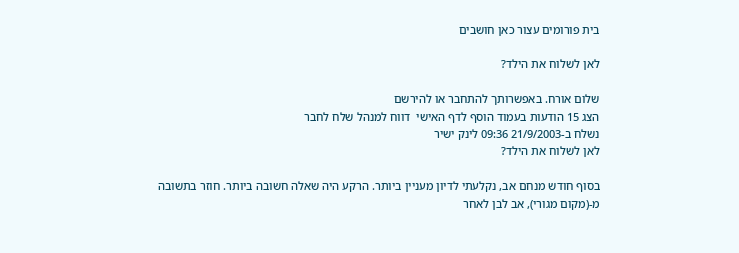בית פורומים עצור כאן חושבים

לאן לשלוח את הילד?

שלום אורח. באפשרותך להתחבר או להירשם
הצג 15 הודעות בעמוד הוסף לדף האישי  דווח למנהל שלח לחבר
נשלח ב-21/9/2003 09:36 לינק ישיר
לאן לשלוח את הילד?

בסוף חודש מנחם אב, נקלעתי לדיון מעניין ביותר. הרקע היה שאלה חשובה ביותר. חוזר בתשובה מ-(מקום מגורי), אב לבן לאחר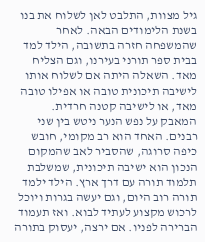גיל מצוות, התלבט לאן לשלוח את בנו בשנת הלימודים הבאה. לאחר שהמשפחה חזרה בתשובה, הילד למד בבית ספר תורני בעירנו, וגם הצליח מאד. השאלה היתה אם לשלוח אותו לישיבה תיכונית טובה או אפילו טובה מאד, או לישיבה קטנה חרדית.
המאבק על נפש הנער ניטש בין שני רבנים. האחד הוא רב מקומי, חובש כיפה סרוגה, שהסביר לאב שהמקום הנכון הוא ישיבה תיכונית, שמשלבת תלמוד תורה עם דרך ארץ. הילד ילמד תורה רוב היום, וגם יעשה בגרות ויוכל לרכוש מקצוע לעתיד לבוא. ואז תעמוד הברירה לפניו. אם ירצה, יעסוק בתורה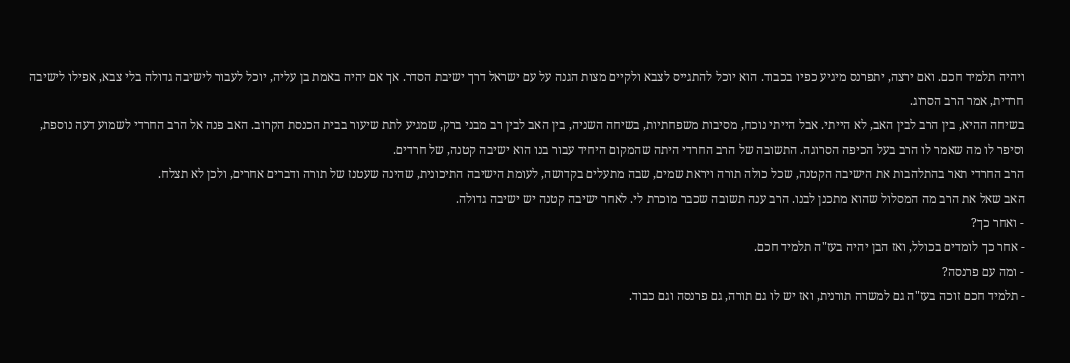ויהיה תלמיד חכם. ואם ירצה, יתפרנס מיגיע כפיו בכבוד. הוא יוכל להתגייס לצבא ולקיים מצות הגנה על עם ישראל דרך ישיבת הסדר. אך אם יהיה באמת בן עליה, יוכל לעבור לישיבה גדולה בלי צבא, אפילו לישיבה חרדית, אמר הרב הסרוג.
בשיחה ההיא, בין הרב לבין האב, לא הייתי. אבל הייתי נוכח, מסיבות משפחתיות, בשיחה השניה, בין האב לבין רב מבני ברק, שמגיע לתת שיעור בבית הכנסת הקרוב. האב פנה אל הרב החרדי לשמוע דעה נוספת, וסיפר לו מה שאמר לו הרב בעל הכיפה הסרוגה. התשובה של הרב החרדי היתה שהמקום היחיד עבור בנו הוא ישיבה קטנה, של חרדים.
הרב החרדי תאר בהתלהבות את הישיבה הקטנה, שכל כולה תורה ויראת שמים, שבה מתעלים בקדושה, לעומת הישיבה התיכונית, שהינה שעטנז של תורה ודברים אחרים, ולכן לא תצלח.
האב שאל את הרב מה המסלול שהוא מתכנן לבנו. הרב ענה תשובה שכבר מוכרת לי. לאחר ישיבה קטנה יש ישיבה גדולה.
- ואחר כך?
- אחר כך לומדים בכולל, ואז הבן יהיה בעז"ה תלמיד חכם.
- ומה עם פרנסה?
- תלמיד חכם זוכה בעז"ה גם למשרה תורנית, ואז יש לו גם תורה, גם פרנסה וגם כבוד.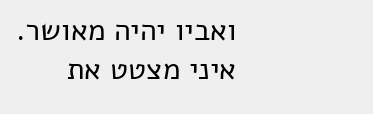ואביו יהיה מאושר.
איני מצטט את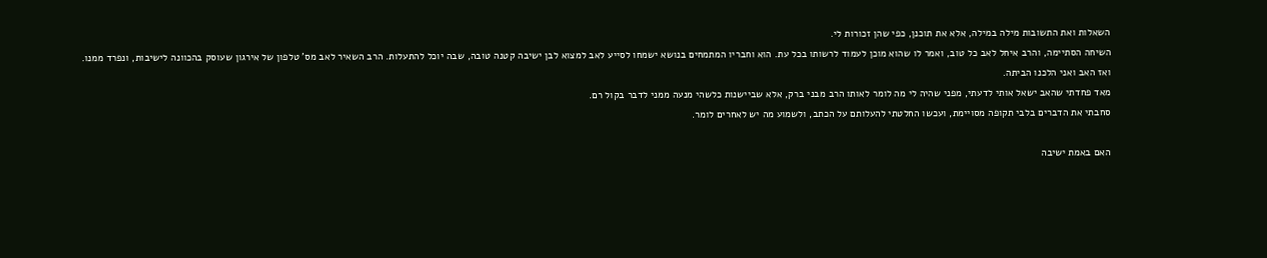השאלות ואת התשובות מילה במילה, אלא את תוכנן, כפי שהן זכורות לי.
השיחה הסתיימה, והרב איחל לאב כל טוב, ואמר לו שהוא מוכן לעמוד לרשותו בכל עת. הוא וחבריו המתמחים בנושא ישמחו לסייע לאב למצוא לבן ישיבה קטנה טובה, שבה יוכל להתעלות. הרב השאיר לאב מס' טלפון של אירגון שעוסק בהכוונה לישיבות, ונפרד ממנו.
ואז האב ואני הלכנו הביתה.
מאד פחדתי שהאב ישאל אותי לדעתי, מפני שהיה לי מה לומר לאותו הרב מבני ברק, אלא שביישנות כלשהי מנעה ממני לדבר בקול רם.
סחבתי את הדברים בלבי תקופה מסויימת, ועכשו החלטתי להעלותם על הכתב, ולשמוע מה יש לאחרים לומר.

האם באמת ישיבה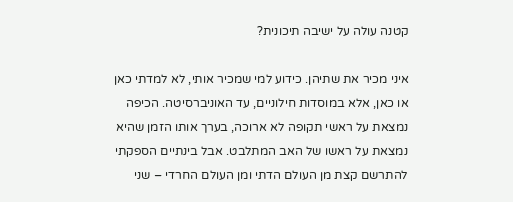קטנה עולה על ישיבה תיכונית?

איני מכיר את שתיהן. כידוע למי שמכיר אותי, לא למדתי כאן או כאן, אלא במוסדות חילוניים, עד האוניברסיטה. הכיפה נמצאת על ראשי תקופה לא ארוכה, בערך אותו הזמן שהיא נמצאת על ראשו של האב המתלבט. אבל בינתיים הספקתי להתרשם קצת מן העולם הדתי ומן העולם החרדי – שני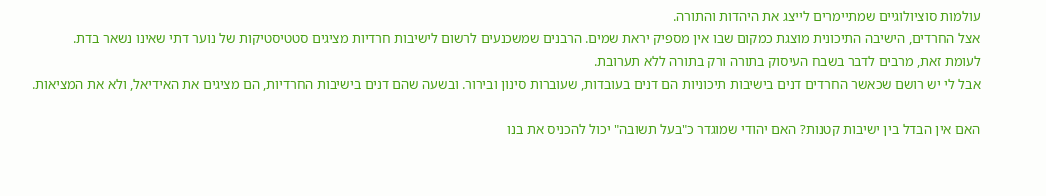עולמות סוציולוגיים שמתיימרים לייצג את היהדות והתורה.
אצל החרדים, הישיבה התיכונית מוצגת כמקום שבו אין מספיק יראת שמים. הרבנים שמשכנעים לרשום לישיבות חרדיות מציגים סטטיסטיקות של נוער דתי שאינו נשאר בדת.
לעומת זאת, מרבים לדבר בשבח העיסוק בתורה ורק בתורה ללא תערובת.
אבל לי יש רושם שכאשר החרדים דנים בישיבות תיכוניות הם דנים בעובדות, שעוברות סינון ובירור. ובשעה שהם דנים בישיבות החרדיות, הם מציגים את האידיאל, ולא את המציאות.

האם אין הבדל בין ישיבות קטנות? האם יהודי שמוגדר כ"בעל תשובה" יכול להכניס את בנו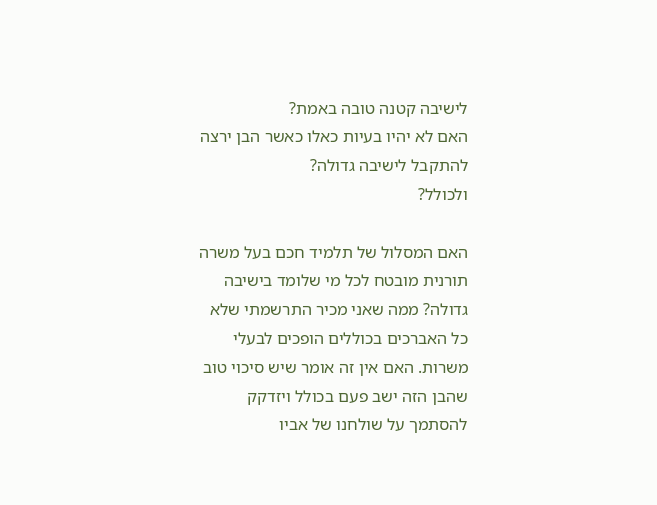לישיבה קטנה טובה באמת?
האם לא יהיו בעיות כאלו כאשר הבן ירצה להתקבל לישיבה גדולה?
ולכולל?

האם המסלול של תלמיד חכם בעל משרה תורנית מובטח לכל מי שלומד בישיבה גדולה? ממה שאני מכיר התרשמתי שלא כל האברכים בכוללים הופכים לבעלי משרות. האם אין זה אומר שיש סיכוי טוב שהבן הזה ישב פעם בכולל ויזדקק להסתמך על שולחנו של אביו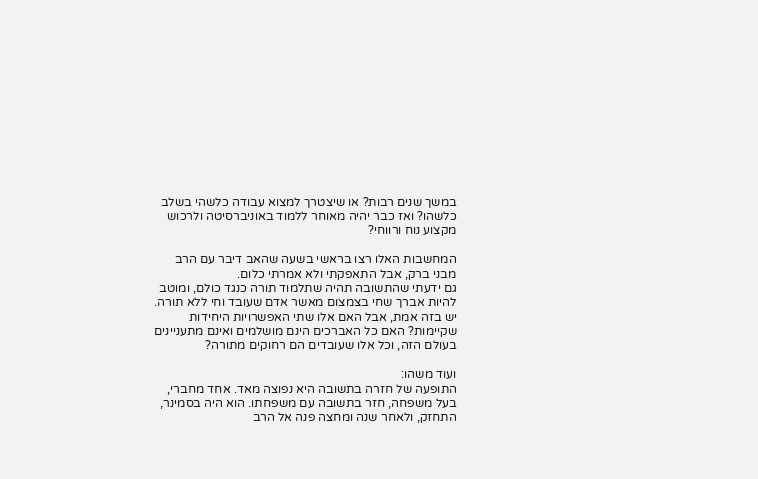במשך שנים רבות? או שיצטרך למצוא עבודה כלשהי בשלב כלשהו? ואז כבר יהיה מאוחר ללמוד באוניברסיטה ולרכוש מקצוע נוח ורווחי?

המחשבות האלו רצו בראשי בשעה שהאב דיבר עם הרב מבני ברק, אבל התאפקתי ולא אמרתי כלום.
גם ידעתי שהתשובה תהיה שתלמוד תורה כנגד כולם, ומוטב להיות אברך שחי בצמצום מאשר אדם שעובד וחי ללא תורה. יש בזה אמת, אבל האם אלו שתי האפשרויות היחידות שקיימות? האם כל האברכים הינם מושלמים ואינם מתעניינים בעולם הזה, וכל אלו שעובדים הם רחוקים מתורה?

ועוד משהו:
התופעה של חזרה בתשובה היא נפוצה מאד. אחד מחברי, בעל משפחה, חזר בתשובה עם משפחתו. הוא היה בסמינר, התחזק, ולאחר שנה ומחצה פנה אל הרב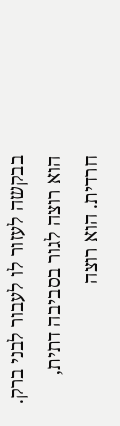בבקשה לעזור לו לעבור לבני ברק. הוא רוצה לגור בסביבה דתית, חרדית. הוא רוצה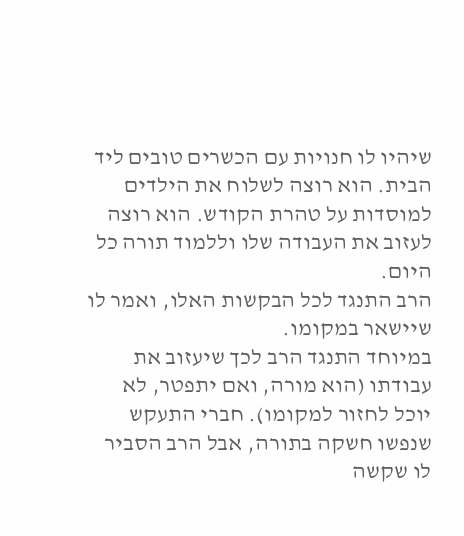שיהיו לו חנויות עם הכשרים טובים ליד הבית. הוא רוצה לשלוח את הילדים למוסדות על טהרת הקודש. הוא רוצה לעזוב את העבודה שלו וללמוד תורה כל היום.
הרב התנגד לכל הבקשות האלו, ואמר לו שיישאר במקומו.
במיוחד התנגד הרב לכך שיעזוב את עבודתו (הוא מורה, ואם יתפטר, לא יוכל לחזור למקומו). חברי התעקש שנפשו חשקה בתורה, אבל הרב הסביר לו שקשה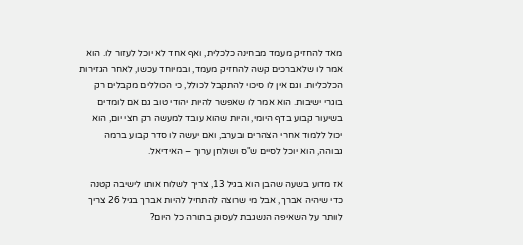מאד להחזיק מעמד מבחינה כלכלית, ואף אחד לא יוכל לעזור לו. הוא אמר לו שלאברכים קשה להחזיק מעמד, ובמיוחד עכשו, לאחר הגזירות הכלכליות. וגם אין לו סיכוי להתקבל לכולל, כי הכוללים מקבלים רק בוגרי ישיבות. הוא אמר לו שאפשר להיות יהודי טוב גם אם לומדים בשיעור קבוע בדף היומי, והיות שהוא עובד למעשה רק חצי יום, הוא יכול ללמוד אחרי הצהרים ובערב, ואם יעשה לו סדר קבוע ברמה גבוהה, הוא יוכל לסיים ש"ס ושולחן ערוך – האידיאל.

אז מדוע בשעה שהבן הוא בגיל 13, צריך לשלוח אותו לישיבה קטנה כדי שיהיה אברך, אבל מי שרוצה להתחיל להיות אברך בגיל 26 צריך לוותר על השאיפה הנשגבת לעסוק בתורה כל היום?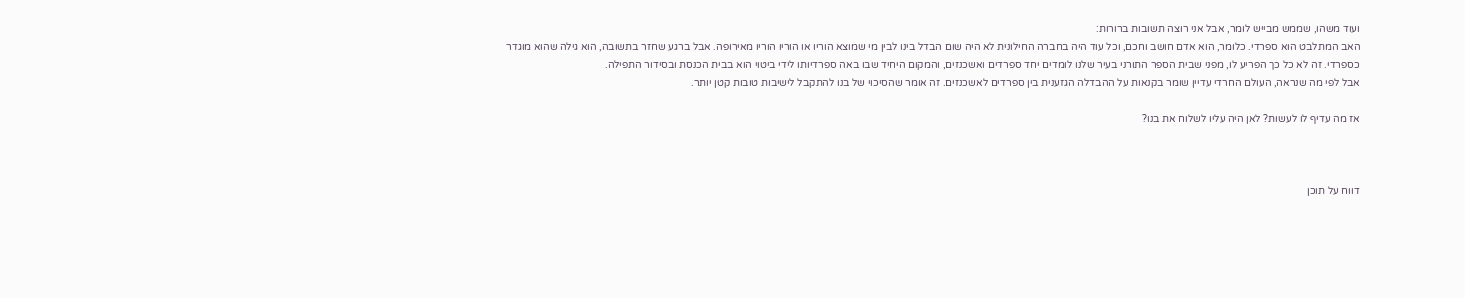ועוד משהו, שממש מבייש לומר, אבל אני רוצה תשובות ברורות:
האב המתלבט הוא ספרדי. כלומר, הוא אדם חושב וחכם, וכל עוד היה בחברה החילונית לא היה שום הבדל בינו לבין מי שמוצא הוריו או הוריו הוריו מאירופה. אבל ברגע שחזר בתשובה, הוא גילה שהוא מוגדר כספרדי. זה לא כל כך הפריע לו, מפני שבית הספר התורני בעיר שלנו לומדים יחד ספרדים ואשכנזים, והמקום היחיד שבו באה ספרדיותו לידי ביטוי הוא בבית הכנסת ובסידור התפילה.
אבל לפי מה שנראה, העולם החרדי עדיין שומר בקנאות על ההבדלה הגזענית בין ספרדים לאשכנזים. זה אומר שהסיכוי של בנו להתקבל לישיבות טובות קטן יותר.

אז מה עדיף לו לעשות? לאן היה עליו לשלוח את בנו?



דווח על תוכן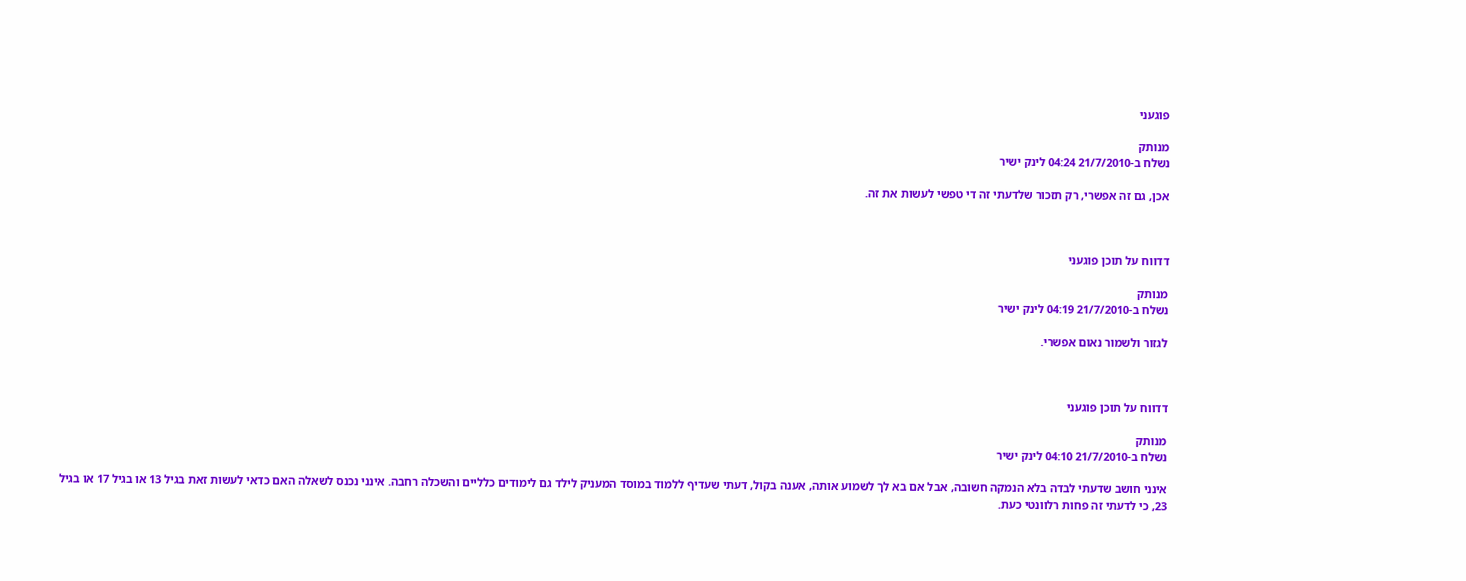פוגעני

מנותק
נשלח ב-21/7/2010 04:24 לינק ישיר

אכן, גם זה אפשרי, רק תזכור שלדעתי זה די טפשי לעשות את זה.



דדווח על תוכן פוגעני

מנותק
נשלח ב-21/7/2010 04:19 לינק ישיר

לגזור ולשמור נאום אפשרי.



דדווח על תוכן פוגעני

מנותק
נשלח ב-21/7/2010 04:10 לינק ישיר

אינני חושב שדעתי לבדה בלא הנמקה חשובה, אבל אם בא לך לשמוע אותה, אענה בקול, דעתי שעדיף ללמוד במוסד המעניק לילד גם לימודים כלליים והשכלה רחבה. אינני נכנס לשאלה האם כדאי לעשות זאת בגיל 13 או בגיל 17 או בגיל 23, כי לדעתי זה פחות רלוונטי כעת.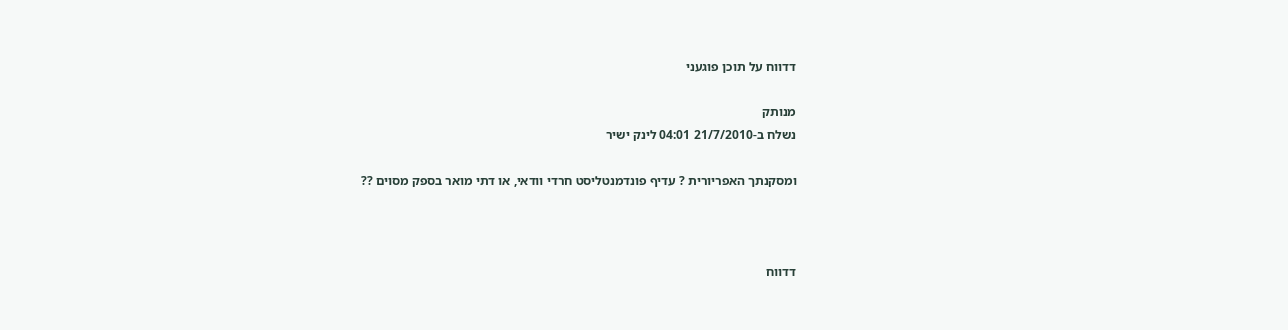דדווח על תוכן פוגעני

מנותק
נשלח ב-21/7/2010 04:01 לינק ישיר

ומסקנתך האפריורית ? עדיף פונדמנטליסט חרדי וודאי, או דתי מואר בספק מסוים ??



דדווח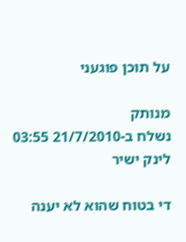על תוכן פוגעני

מנותק
נשלח ב-21/7/2010 03:55 לינק ישיר

די בטוח שהוא לא יענה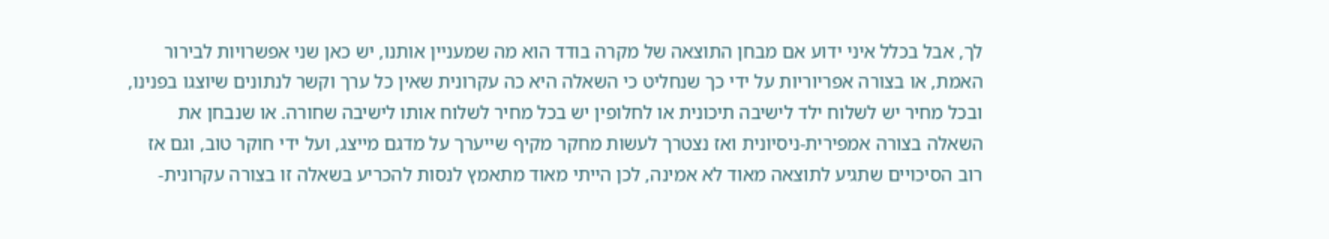לך, אבל בכלל איני ידוע אם מבחן התוצאה של מקרה בודד הוא מה שמעניין אותנו, יש כאן שני אפשרויות לבירור האמת, או בצורה אפריוריות על ידי כך שנחליט כי השאלה היא כה עקרונית שאין כל ערך וקשר לנתונים שיוצגו בפנינו, ובכל מחיר יש לשלוח ילד לישיבה תיכונית או לחלופין יש בכל מחיר לשלוח אותו לישיבה שחורה. או שנבחן את השאלה בצורה אמפירית-ניסיונית ואז נצטרך לעשות מחקר מקיף שייערך על מדגם מייצג, ועל ידי חוקר טוב, וגם אז רוב הסיכויים שתגיע לתוצאה מאוד לא אמינה, לכן הייתי מאוד מתאמץ לנסות להכריע בשאלה זו בצורה עקרונית-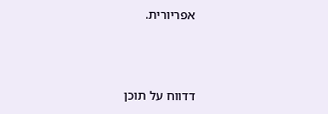אפריורית.



דדווח על תוכן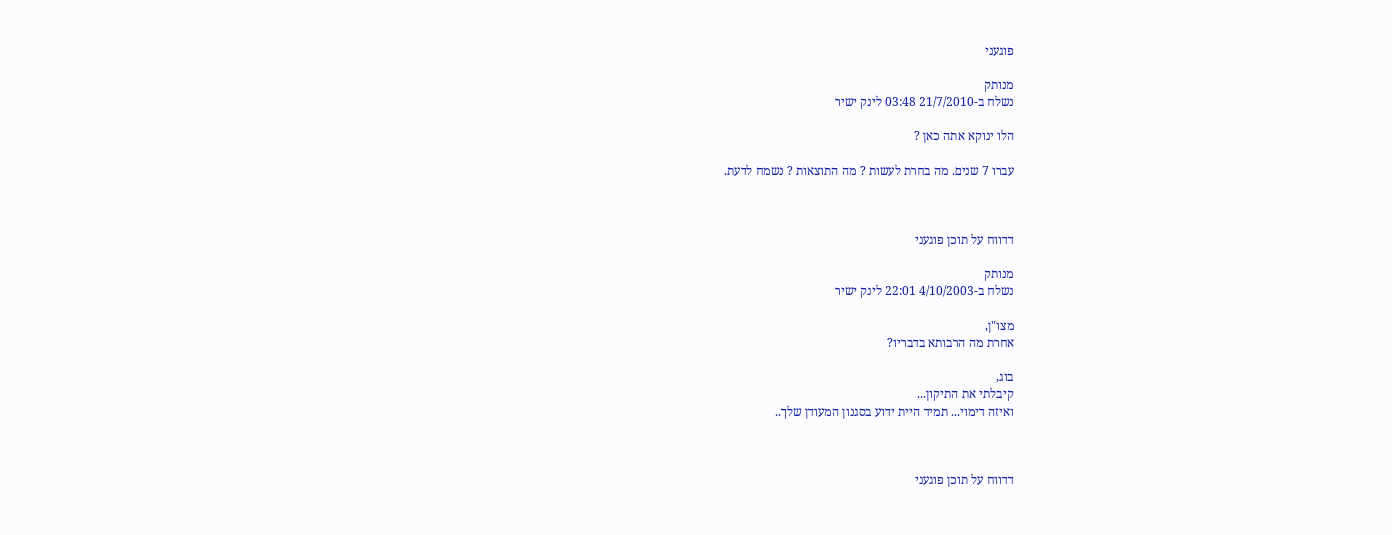פוגעני

מנותק
נשלח ב-21/7/2010 03:48 לינק ישיר

הלו ינוקא אתה כאן ?

עברו 7 שנים. מה בחרת לעשות ? מה התוצאות ? נשמח לדעת.



דדווח על תוכן פוגעני

מנותק
נשלח ב-4/10/2003 22:01 לינק ישיר

מצו"ן,
אחרת מה הרבותא בדבריו?

בוג,
קיבלתי את התיקון...
ואיזה דימוי... תמיד היית ידוע בסגנון המעודן שלך..



דדווח על תוכן פוגעני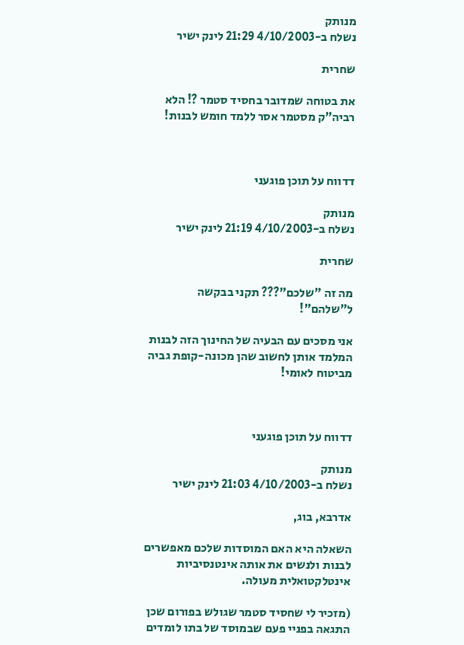מנותק
נשלח ב-4/10/2003 21:29 לינק ישיר

שחרית

את בטוחה שמדובר בחסיד סטמר ?! הלא רביה"ק מסטמר אסר ללמד חומש לבנות!



דדווח על תוכן פוגעני

מנותק
נשלח ב-4/10/2003 21:19 לינק ישיר

שחרית

מה זה "שלכם"??? תקני בבקשה ל"שלהם"!

אני מסכים עם הבעיה של החינוך הזה לבנות המלמד אותן לחשוב שהן מכונה-קופת גביה מביטוח לאומי!



דדווח על תוכן פוגעני

מנותק
נשלח ב-4/10/2003 21:03 לינק ישיר

אדרבא, בוג,

השאלה היא האם המוסדות שלכם מאפשרים לבנות ולנשים את אותה אינטנסיביות אינטלקטואלית מעולה.

(מזכיר לי שחסיד סטמר שגולש בפורום שכן התגאה בפניי פעם שבמוסד של בתו לומדים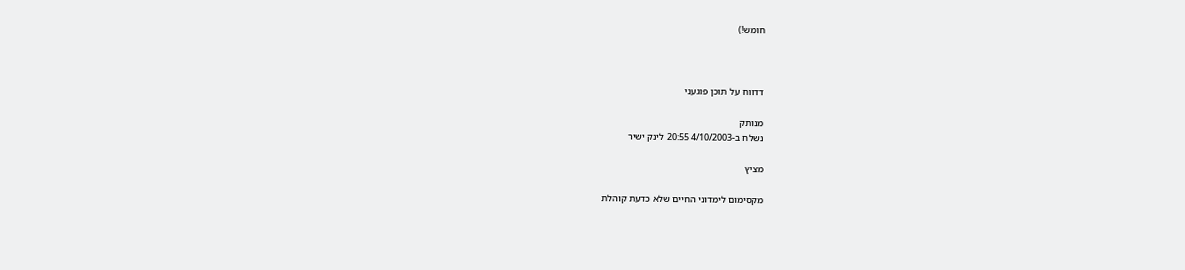חומש!)



דדווח על תוכן פוגעני

מנותק
נשלח ב-4/10/2003 20:55 לינק ישיר

מציץ

מקסימום לימדוני החיים שלא כדעת קוהלת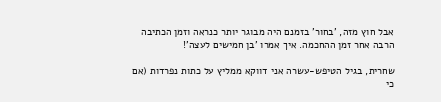אבל חוץ מזה, 'בחור' בזמנם היה מבוגר יותר כנראה וזמן הכתיבה הרבה אחר זמן ההחכמה. איך אמרו 'בן חמישים לעצה'!

שחרית, בגיל הטיפש-עשרה אני דווקא ממליץ על כתות נפרדות (אם כי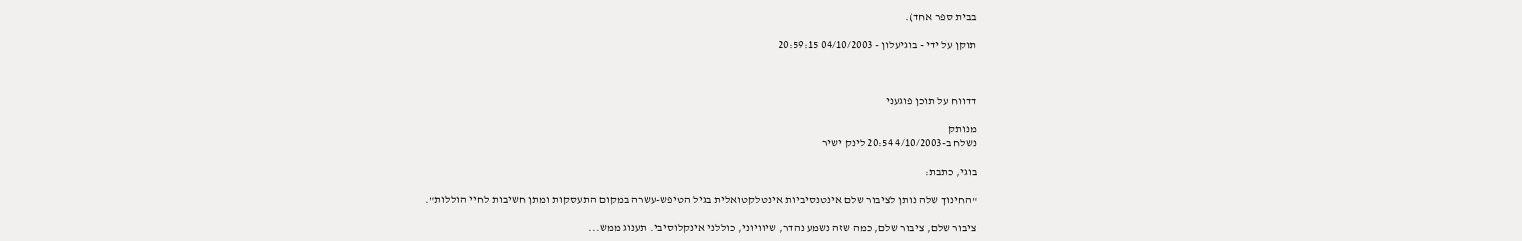בבית ספר אחד).

תוקן על ידי - בוגיעלון - 04/10/2003 20:59:15



דדווח על תוכן פוגעני

מנותק
נשלח ב-4/10/2003 20:54 לינק ישיר

בוגי, כתבת:

"החינוך שלה נותן לציבור שלם אינטנסיביות אינטלקטואלית בגיל הטיפש-עשרה במקום התעסקות ומתן חשיבות לחיי הוללות".

ציבור שלם, ציבור שלם, כמה שזה נשמע נהדר, שיוויוני, כוללני אינקלוסיבי. תענוג ממש...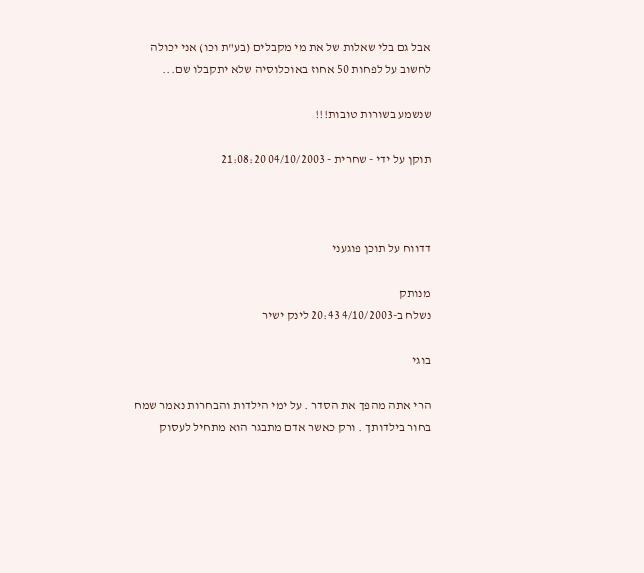אבל גם בלי שאלות של את מי מקבלים (בע"ת וכו) אני יכולה לחשוב על לפחות 50 אחוז באוכלוסיה שלא יתקבלו שם...

שנשמע בשורות טובות!!!

תוקן על ידי - שחרית - 04/10/2003 21:08:20



דדווח על תוכן פוגעני

מנותק
נשלח ב-4/10/2003 20:43 לינק ישיר

בוגי

הרי אתה מהפך את הסדר . על ימי הילדות והבחרות נאמר שמח בחור בילדותך . ורק כאשר אדם מתבגר הוא מתחיל לעסוק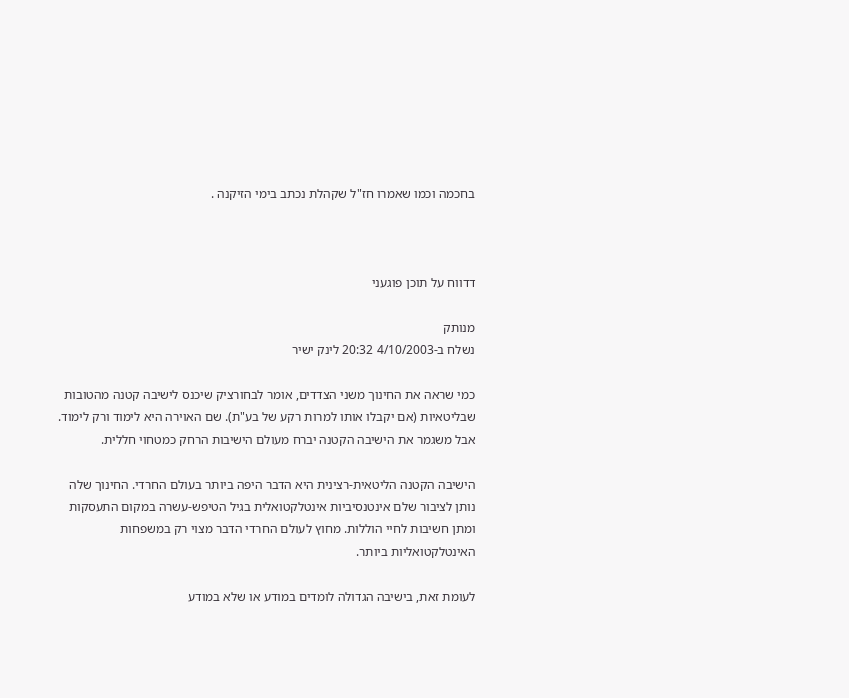בחכמה וכמו שאמרו חז"ל שקהלת נכתב בימי הזיקנה .



דדווח על תוכן פוגעני

מנותק
נשלח ב-4/10/2003 20:32 לינק ישיר

כמי שראה את החינוך משני הצדדים, אומר לבחורציק שיכנס לישיבה קטנה מהטובות שבליטאיות (אם יקבלו אותו למרות רקע של בע"ת). שם האוירה היא לימוד ורק לימוד. אבל משגמר את הישיבה הקטנה יברח מעולם הישיבות הרחק כמטחוי חללית.

הישיבה הקטנה הליטאית-רצינית היא הדבר היפה ביותר בעולם החרדי. החינוך שלה נותן לציבור שלם אינטנסיביות אינטלקטואלית בגיל הטיפש-עשרה במקום התעסקות ומתן חשיבות לחיי הוללות. מחוץ לעולם החרדי הדבר מצוי רק במשפחות האינטלקטואליות ביותר.

לעומת זאת, בישיבה הגדולה לומדים במודע או שלא במודע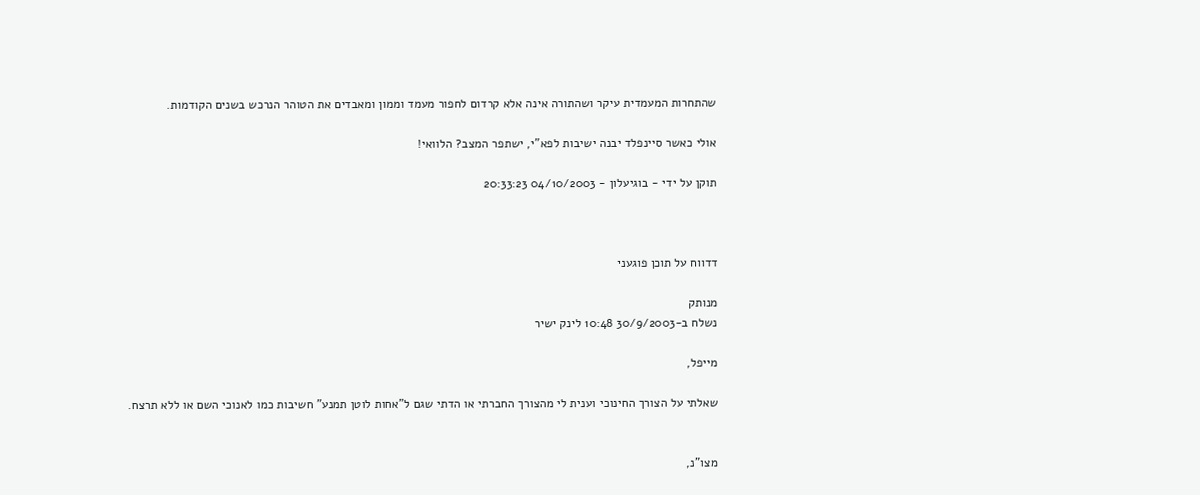שהתחרות המעמדית עיקר ושהתורה אינה אלא קרדום לחפור מעמד וממון ומאבדים את הטוהר הנרכש בשנים הקודמות.

אולי כאשר סיינפלד יבנה ישיבות לפא"י, ישתפר המצב? הלוואי!

תוקן על ידי - בוגיעלון - 04/10/2003 20:33:23



דדווח על תוכן פוגעני

מנותק
נשלח ב-30/9/2003 10:48 לינק ישיר

מייפל,

שאלתי על הצורך החינוכי וענית לי מהצורך החברתי או הדתי שגם ל"אחות לוטן תמנע" חשיבות כמו לאנוכי השם או ללא תרצח.


מצו"נ,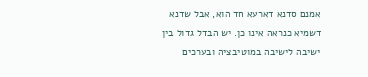אמנם סדנא דארעא חד הוא, אבל שדנא דשמיא כנראה אינו כן. יש הבדל גדול בין ישיבה לישיבה במוטיבציה ובערכים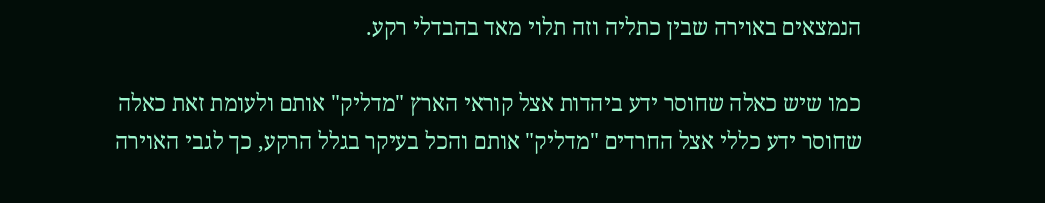הנמצאים באוירה שבין כתליה וזה תלוי מאד בהבדלי רקע.

כמו שיש כאלה שחוסר ידע ביהדות אצל קוראי הארץ "מדליק" אותם ולעומת זאת כאלה שחוסר ידע כללי אצל החרדים "מדליק" אותם והכל בעיקר בגלל הרקע, כך לגבי האוירה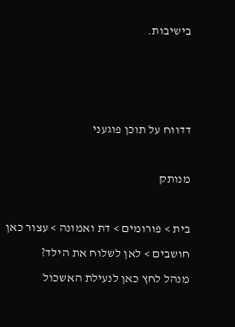בישיבות.



דדווח על תוכן פוגעני

מנותק

בית > פורומים > דת ואמונה > עצור כאן חושבים > לאן לשלוח את הילד?
מנהל לחץ כאן לנעילת האשכול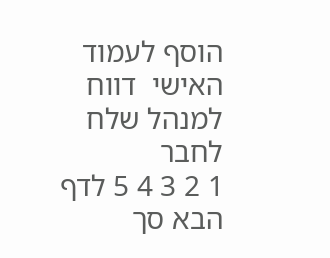הוסף לעמוד האישי  דווח למנהל שלח לחבר
1 2 3 4 5 לדף הבא סך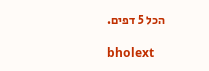הכל 5 דפים.

bholext